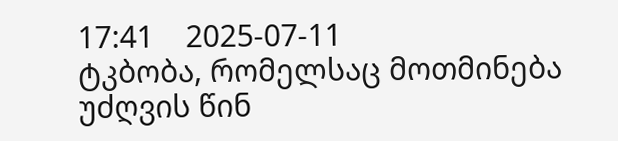17:41    2025-07-11
ტკბობა, რომელსაც მოთმინება უძღვის წინ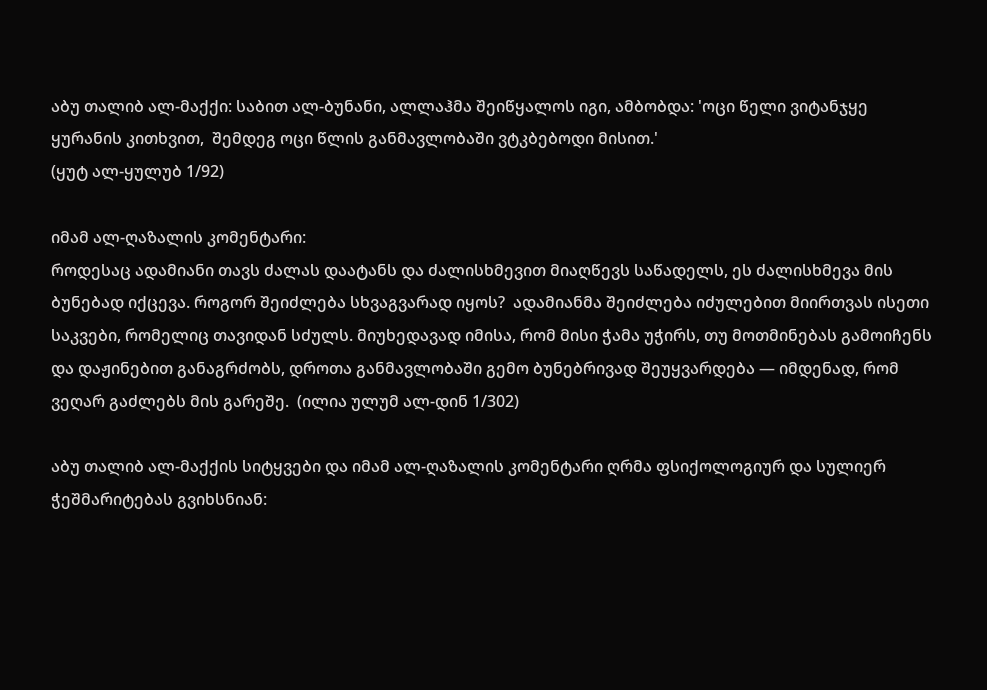აბუ თალიბ ალ-მაქქი: საბით ალ-ბუნანი, ალლაჰმა შეიწყალოს იგი, ამბობდა: 'ოცი წელი ვიტანჯყე ყურანის კითხვით,  შემდეგ ოცი წლის განმავლობაში ვტკბებოდი მისით.'
(ყუტ ალ-ყულუბ 1/92)

იმამ ალ-ღაზალის კომენტარი:
როდესაც ადამიანი თავს ძალას დაატანს და ძალისხმევით მიაღწევს საწადელს, ეს ძალისხმევა მის ბუნებად იქცევა. როგორ შეიძლება სხვაგვარად იყოს?  ადამიანმა შეიძლება იძულებით მიირთვას ისეთი საკვები, რომელიც თავიდან სძულს. მიუხედავად იმისა, რომ მისი ჭამა უჭირს, თუ მოთმინებას გამოიჩენს და დაჟინებით განაგრძობს, დროთა განმავლობაში გემო ბუნებრივად შეუყვარდება — იმდენად, რომ ვეღარ გაძლებს მის გარეშე.  (ილია ულუმ ალ-დინ 1/302)

აბუ თალიბ ალ-მაქქის სიტყვები და იმამ ალ-ღაზალის კომენტარი ღრმა ფსიქოლოგიურ და სულიერ ჭეშმარიტებას გვიხსნიან: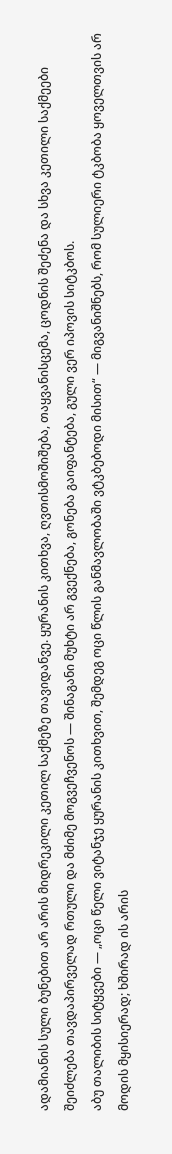ადამიანის სული ბუნებით არ არის მიდრეკილი კეთილ საქმეზე თავიდანვე. ყურანის კითხვა, ღვთისმოშიშება, თაყვანისცემა, ცოდნის შეძენა და სხვა კეთილი საქმეები შეიძლება თავდაპირველად რთული და მძიმე მოგვეჩვენოს — შინაგანი მუხტი არ გვექნება, გონება გაიფანტება, გული ვერ იპოვის სიტკბოს.
აბუ თალიბის სიტყვები — „ოცი წელი ვიტანჯე ყურანის კითხვით, შემდეგ ოცი წლის განმავლობაში ვტკბებოდი მისით“ — მიგვანიშნებს, რომ სულიერი ტკბობა ყოველთვის არ მოდის მყისიერად; ხშირად ის არის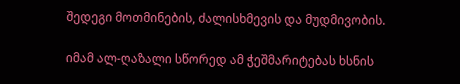შედეგი მოთმინების, ძალისხმევის და მუდმივობის.

იმამ ალ-ღაზალი სწორედ ამ ჭეშმარიტებას ხსნის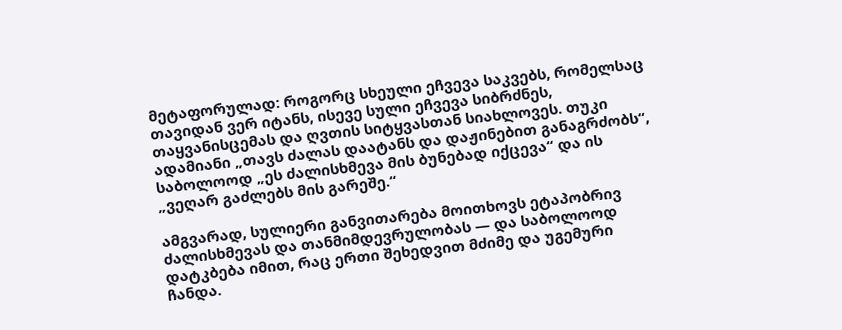მეტაფორულად: როგორც სხეული ეჩვევა საკვებს, რომელსაც თავიდან ვერ იტანს, ისევე სული ეჩვევა სიბრძნეს, თაყვანისცემას და ღვთის სიტყვასთან სიახლოვეს. თუკი ადამიანი „თავს ძალას დაატანს და დაჟინებით განაგრძობს“, საბოლოოდ „ეს ძალისხმევა მის ბუნებად იქცევა“ და ის „ვეღარ გაძლებს მის გარეშე.“

ამგვარად, სულიერი განვითარება მოითხოვს ეტაპობრივ ძალისხმევას და თანმიმდევრულობას — და საბოლოოდ დატკბება იმით, რაც ერთი შეხედვით მძიმე და უგემური ჩანდა.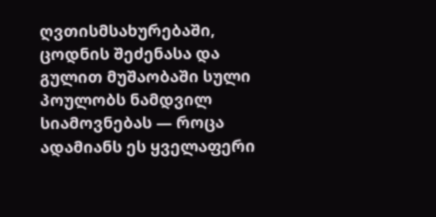ღვთისმსახურებაში, ცოდნის შეძენასა და გულით მუშაობაში სული პოულობს ნამდვილ სიამოვნებას — როცა ადამიანს ეს ყველაფერი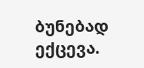ბუნებად ექცევა.